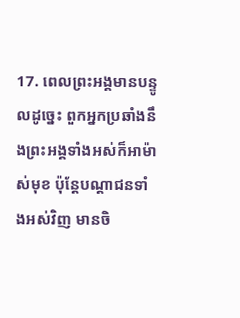17. ពេលព្រះអង្គមានបន្ទូលដូច្នេះ ពួកអ្នកប្រឆាំងនឹងព្រះអង្គទាំងអស់ក៏អាម៉ាស់មុខ ប៉ុន្ដែបណ្ដាជនទាំងអស់វិញ មានចិ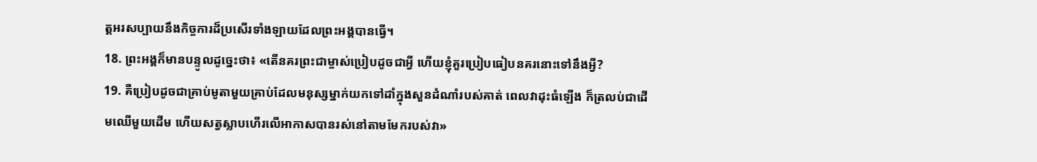ត្ដអរសប្បាយនឹងកិច្ចការដ៏ប្រសើរទាំងឡាយដែលព្រះអង្គបានធ្វើ។
18. ព្រះអង្គក៏មានបន្ទូលដូច្នេះថា៖ «តើនគរព្រះជាម្ចាស់ប្រៀបដូចជាអ្វី ហើយខ្ញុំគួរប្រៀបធៀបនគរនោះទៅនឹងអ្វី?
19. គឺប្រៀបដូចជាគ្រាប់មូតាមួយគ្រាប់ដែលមនុស្សម្នាក់យកទៅដាំក្នុងសួនដំណាំរបស់គាត់ ពេលវាដុះធំឡើង ក៏ត្រលប់ជាដើមឈើមួយដើម ហើយសត្វស្លាបហើរលើអាកាសបានរស់នៅតាមមែករបស់វា»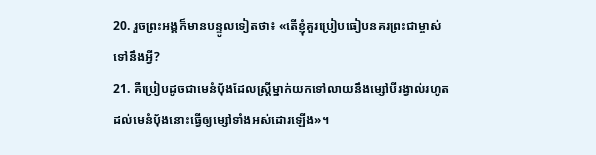20. រួចព្រះអង្គក៏មានបន្ទូលទៀតថា៖ «តើខ្ញុំគួរប្រៀបធៀបនគរព្រះជាម្ចាស់ទៅនឹងអ្វី?
21. គឺប្រៀបដូចជាមេនំប៉័ងដែលស្ដ្រីម្នាក់យកទៅលាយនឹងម្សៅបីរង្វាល់រហូតដល់មេនំប៉័ងនោះធ្វើឲ្យម្សៅទាំងអស់ដោរឡើង»។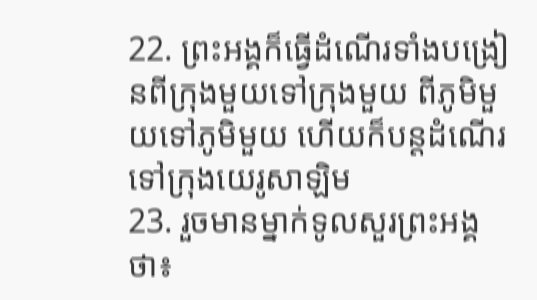22. ព្រះអង្គក៏ធ្វើដំណើរទាំងបង្រៀនពីក្រុងមួយទៅក្រុងមួយ ពីភូមិមួយទៅភូមិមួយ ហើយក៏បន្ដដំណើរទៅក្រុងយេរូសាឡិម
23. រួចមានម្នាក់ទូលសួរព្រះអង្គថា៖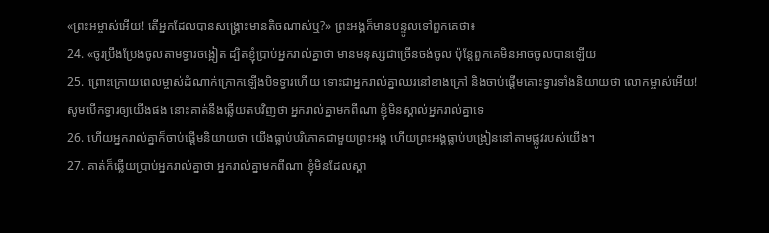«ព្រះអម្ចាស់អើយ! តើអ្នកដែលបានសង្គ្រោះមានតិចណាស់ឬ?» ព្រះអង្គក៏មានបន្ទូលទៅពួកគេថា៖
24. «ចូរប្រឹងប្រែងចូលតាមទ្វារចង្អៀត ដ្បិតខ្ញុំប្រាប់អ្នករាល់គ្នាថា មានមនុស្សជាច្រើនចង់ចូល ប៉ុន្ដែពួកគេមិនអាចចូលបានឡើយ
25. ព្រោះក្រោយពេលម្ចាស់ដំណាក់ក្រោកឡើងបិទទ្វារហើយ ទោះជាអ្នករាល់គ្នាឈរនៅខាងក្រៅ និងចាប់ផ្ដើមគោះទ្វារទាំងនិយាយថា លោកម្ចាស់អើយ! សូមបើកទ្វារឲ្យយើងផង នោះគាត់នឹងឆ្លើយតបវិញថា អ្នករាល់គ្នាមកពីណា ខ្ញុំមិនស្គាល់អ្នករាល់គ្នាទេ
26. ហើយអ្នករាល់គ្នាក៏ចាប់ផ្ដើមនិយាយថា យើងធ្លាប់បរិភោគជាមួយព្រះអង្គ ហើយព្រះអង្គធ្លាប់បង្រៀននៅតាមផ្លូវរបស់យើង។
27. គាត់ក៏ឆ្លើយប្រាប់អ្នករាល់គ្នាថា អ្នករាល់គ្នាមកពីណា ខ្ញុំមិនដែលស្គា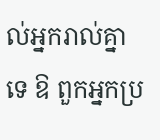ល់អ្នករាល់គ្នាទេ ឱ ពួកអ្នកប្រ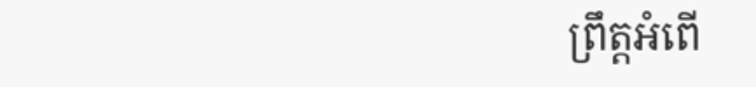ព្រឹត្ដអំពើ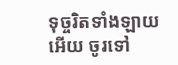ទុច្ចរិតទាំងឡាយអើយ ចូរទៅ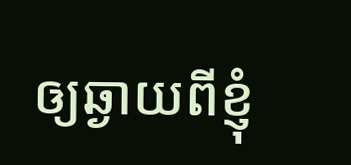ឲ្យឆ្ងាយពីខ្ញុំ